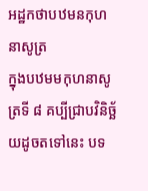អដ្ឋកថាបឋមនកុហនាសូត្រ
ក្នុងបឋមមកុហនាសូត្រទី ៨ គប្បីជ្រាបវិនិច្ឆ័យដូចតទៅនេះ បទ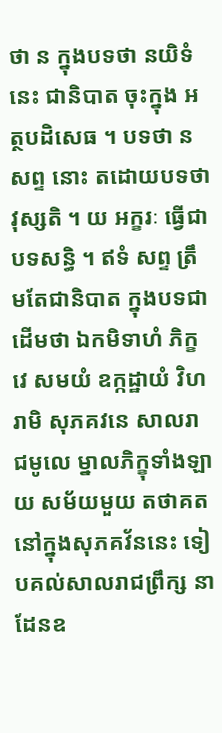ថា ន ក្នុងបទថា នយិទំ នេះ ជានិបាត ចុះក្នុង អត្ថបដិសេធ ។ បទថា ន សព្ទ នោះ តដោយបទថា វុស្សតិ ។ យ អក្ខរៈ ធ្វើជាបទសន្ធិ ។ ឥទំ សព្ទ ត្រឹមតែជានិបាត ក្នុងបទជាដើមថា ឯកមិទាហំ ភិក្ខវេ សមយំ ឧក្កដ្ឋាយំ វិហរាមិ សុភគវនេ សាលរាជមូលេ ម្នាលភិក្ខុទាំងឡាយ សម័យមួយ តថាគតនៅក្នុងសុភគវ័ននេះ ទៀបគល់សាលរាជព្រឹក្ស នាដែនឧ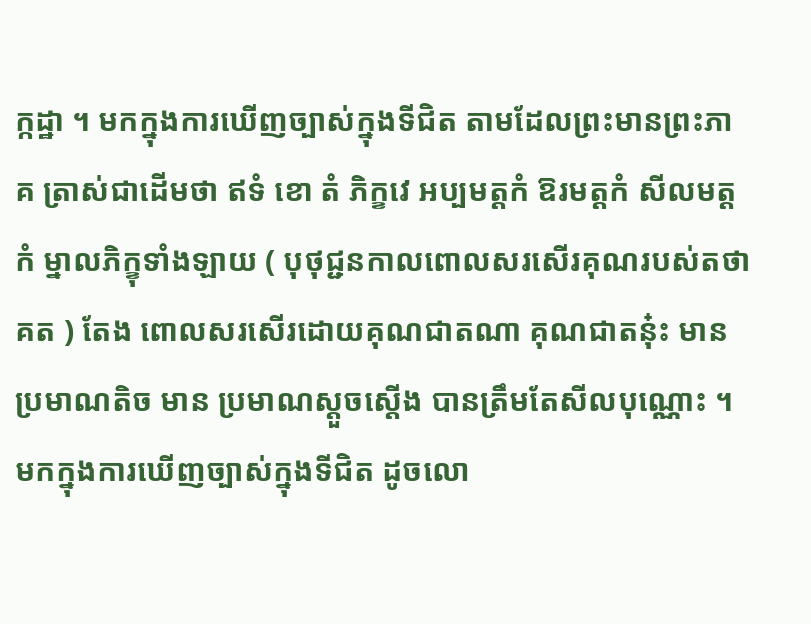ក្កដ្ឋា ។ មកក្នុងការឃើញច្បាស់ក្នុងទីជិត តាមដែលព្រះមានព្រះភាគ ត្រាស់ជាដើមថា ឥទំ ខោ តំ ភិក្ខវេ អប្បមត្តកំ ឱរមត្តកំ សីលមត្តកំ ម្នាលភិក្ខុទាំងឡាយ ( បុថុជ្ជនកាលពោលសរសើរគុណរបស់តថាគត ) តែង ពោលសរសើរដោយគុណជាតណា គុណជាតនុ៎ះ មានប្រមាណតិច មាន ប្រមាណស្តួចស្តើង បានត្រឹមតែសីលបុណ្ណោះ ។ មកក្នុងការឃើញច្បាស់ក្នុងទីជិត ដូចលោ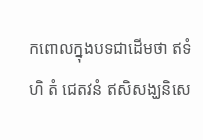កពោលក្នុងបទជាដើមថា ឥទំ ហិ តំ ជេតវនំ ឥសិសង្ឃនិសេ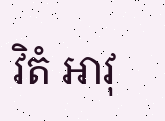វិតំ អាវុ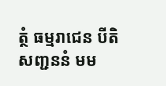ត្ថំ ធម្មរាជេន បីតិសញ្ជននំ មម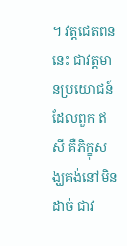។ វត្តជេតពននេះ ជាវត្តមានប្រយោជន៍ដែលពួក ឥសី គឺភិក្ខុសង្ឃគង់នៅមិនដាច់ ជាវ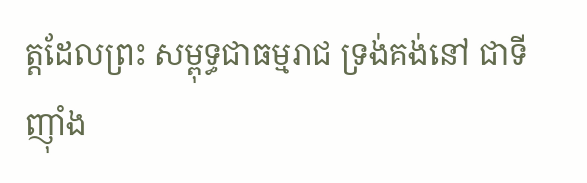ត្តដែលព្រះ សម្ពុទ្ធជាធម្មរាជ ទ្រង់គង់នៅ ជាទីញ៉ាំង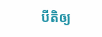បីតិឲ្យ